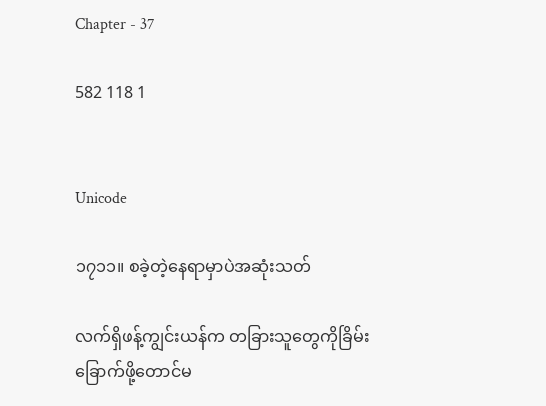Chapter - 37

582 118 1


Unicode

၁၇၁၁။ စခဲ့တဲ့‌နေရာမှာပဲအဆုံးသတ်

လက်ရှိဖန့်ကျွင်းယန်က တခြားသူတွေကိုခြိမ်းခြောက်ဖို့တောင်မ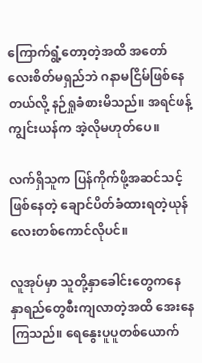ကြောက်ရွံ့တော့တဲ့အထိ အတော်လေးစိတ်မရှည်ဘဲ ဂနာမငြိမ်ဖြစ်နေတယ်လို့ နဉ်ရှုခံစားမိသည်။ အရင်ဖန့်ကျွင်းယန်က အဲ့လိုမဟုတ်ပေ။

လက်ရှိသူက ပြန်ကိုက်ဖို့အဆင်သင့်ဖြစ်နေတဲ့ ချောင်ပိတ်ခံထားရတဲ့ယုန်လေးတစ်ကောင်လိုပင်။

လူအုပ်မှာ သူတို့နှာခေါင်းတွေကနေ နှာရည်တွေစီးကျလာတဲ့အထိ အေးနေကြသည်။ ရေနွေးပူပူတစ်ယောက်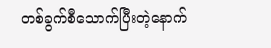တစ်ခွက်စီသောက်ပြီးတဲ့နောက်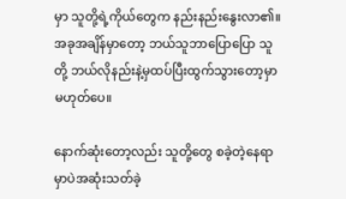မှာ သူတို့ရဲ့ကိုယ်တွေက နည်းနည်းနွေးလာ၏။ အခုအချိန်မှာတော့ ဘယ်သူဘာပြောပြော သူတို့ ဘယ်လိုနည်းနဲ့မှထပ်ပြီးထွက်သွားတော့မှာမဟုတ်ပေ။

နောက်ဆုံးတော့လည်း သူတို့တွေ စခဲ့တဲ့နေရာမှာပဲအဆုံးသတ်ခဲ့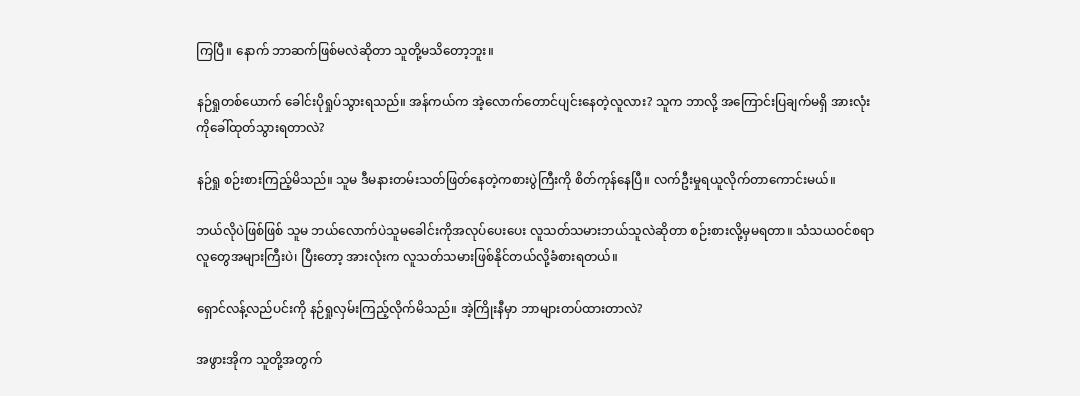ကြပြီ။ နောက် ဘာဆက်ဖြစ်မလဲဆိုတာ သူတို့မသိတော့ဘူး။

နဉ်ရှုတစ်ယောက် ခေါင်းပိုရှုပ်သွားရသည်။ အန်ကယ်က အဲ့လောက်တောင်ပျင်းနေတဲ့လူလား? သူက ဘာလို့ အကြောင်းပြချက်မရှိ အားလုံးကိုခေါ်ထုတ်သွားရတာလဲ?

နဉ်ရှု စဉ်းစားကြည့်မိသည်။ သူမ ဒီမနားတမ်းသတ်ဖြတ်နေတဲ့ကစားပွဲကြီးကို စိတ်ကုန်နေပြီ။ လက်ဦးမှုရယူလိုက်တာကောင်းမယ်။

ဘယ်လိုပဲဖြစ်ဖြစ် သူမ ဘယ်လောက်ပဲသူမခေါင်းကိုအလုပ်ပေးပေး လူသတ်သမားဘယ်သူလဲဆိုတာ စဉ်းစားလို့မှမရတာ။ သံသယဝင်စရာလူတွေအများကြီးပဲ၊ ပြီးတော့ အားလုံးက လူသတ်သမားဖြစ်နိုင်တယ်လို့ခံစားရတယ်။

ရှောင်လန့်လည်ပင်းကို နဉ်ရှုလှမ်းကြည့်လိုက်မိသည်။ အဲ့ကြိုးနီမှာ ဘာများတပ်ထားတာလဲ?

အဖွားအိုက သူတို့အတွက်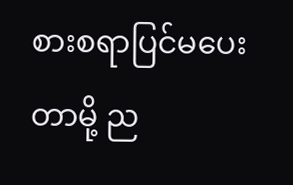စားစရာပြင်မပေးတာမို့ ည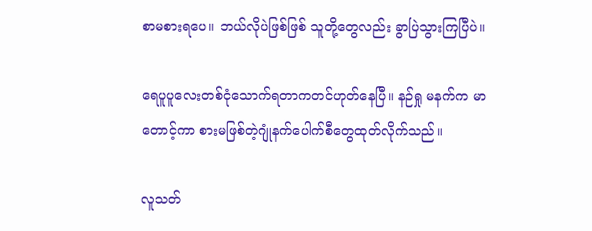စာမစားရပေ။ ဘယ်လိုပဲဖြစ်ဖြစ် သူတို့တွေလည်း ခွာပြဲသွားကြပြီပဲ။

ရေပူပူလေးတစ်ငုံသောက်ရတာကတင်ဟုတ်နေပြီ။ နဉ်ရှု မနက်က မာတောင့်ကာ စားမဖြစ်တဲ့ဂျုံနက်ပေါက်စီတွေထုတ်လိုက်သည်။

လူသတ်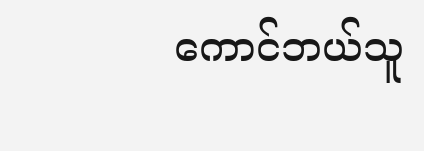ကောင်ဘယ်သူ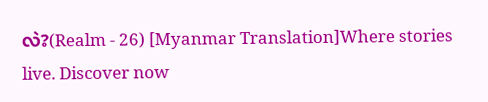လဲ?(Realm - 26) [Myanmar Translation]Where stories live. Discover now